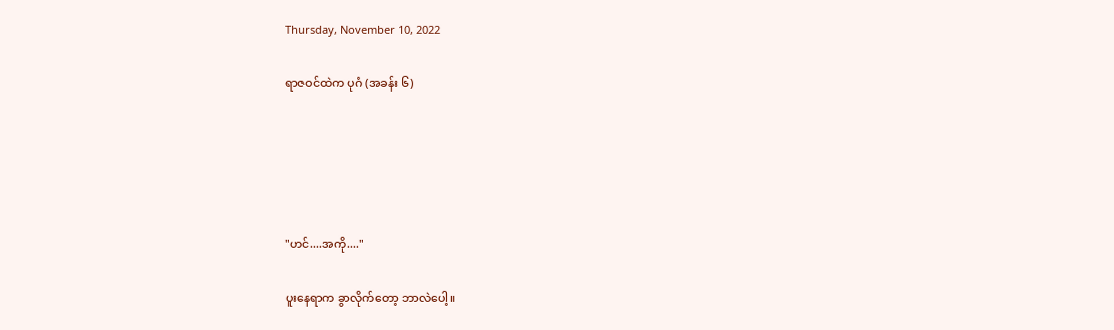Thursday, November 10, 2022

ရာဇဝင်ထဲက ပုဂံ (အခန်း ၆)





"ဟင်....အကို...."

ပူးနေရာက ခွာလိုက်တော့ ဘာလဲပေါ့။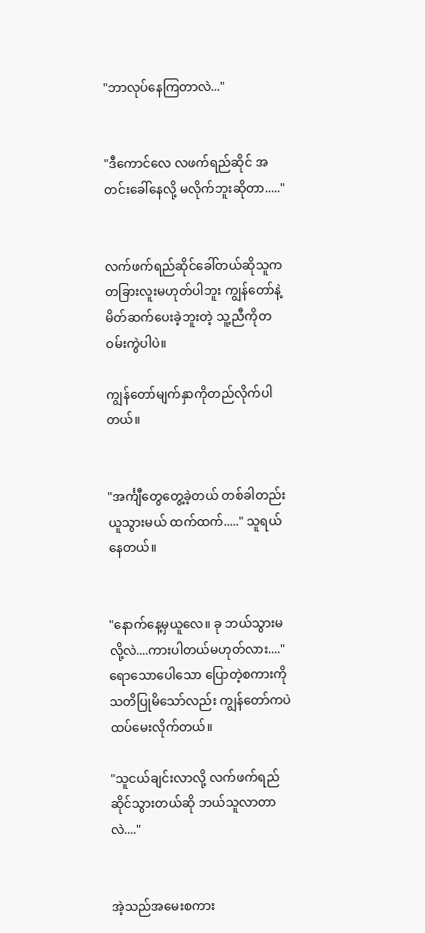"ဘာလုပ်နေကြတာလဲ..."


"ဒီကောင်လေ လဖက်ရည်ဆိုင် အတင်းခေါ်နေလို့ မလိုက်ဘူးဆိုတာ....."


လက်ဖက်ရည်ဆိုင်ခေါ်တယ်ဆိုသူက တခြားလူးမဟုတ်ပါဘူး ကျွန်တော်နဲ့ မိတ်ဆက်ပေးခဲ့ဘူးတဲ့ သူ့ညီကိုတဝမ်းကွဲပါပဲ။

ကျွန်တော်မျက်နှာကိုတည်လိုက်ပါတယ်။


"အင်္ကျီတွေတွေ့ခဲ့တယ် တစ်ခါတည်းယူသွားမယ် ထက်ထက်....." သူရယ်နေတယ်။


"နောက်နေ့မှယူလေ။ ခု ဘယ်သွားမလို့လဲ....ကားပါတယ်မဟုတ်လား...." ရောသောပေါသော ပြောတဲ့စကားကို သတိပြုမိသော်လည်း ကျွန်တော်ကပဲ ထပ်မေးလိုက်တယ်။

"သူငယ်ချင်းလာလို့ လက်ဖက်ရည်ဆိုင်သွားတယ်ဆို ဘယ်သူလာတာလဲ...."


အဲ့သည်အမေးစကား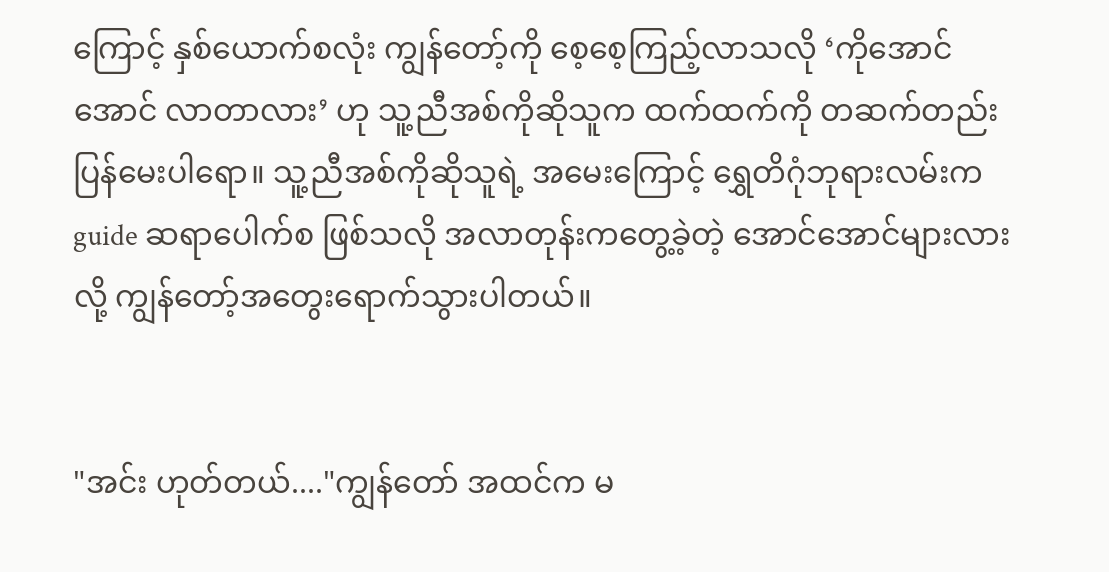ကြောင့် နှစ်ယောက်စလုံး ကျွန်တော့်ကို စေ့စေ့ကြည့်လာသလို ‘ကိုအောင်အောင် လာတာလား’ ဟု သူ့ညီအစ်ကိုဆိုသူက ထက်ထက်ကို တဆက်တည်း ပြန်မေးပါရော။ သူ့ညီအစ်ကိုဆိုသူရဲ့ အမေးကြောင့် ရွှေတိဂုံဘုရားလမ်းက guide ဆရာပေါက်စ ဖြစ်သလို အလာတုန်းကတွေ့ခဲ့တဲ့ အောင်အောင်များလားလို့ ကျွန်တော့်အတွေးရောက်သွားပါတယ်။


"အင်း ဟုတ်တယ်...."ကျွန်တော် အထင်က မ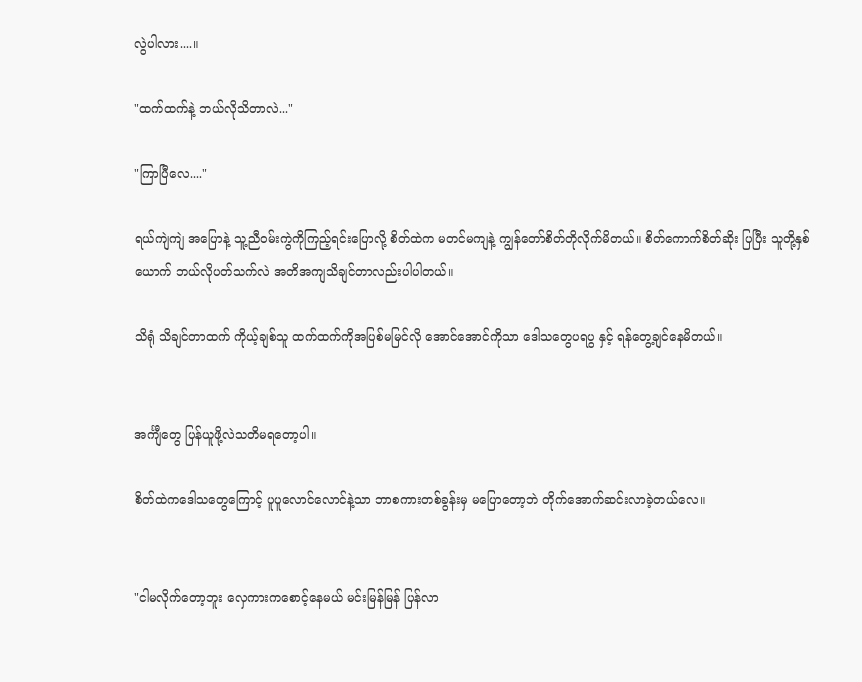လွဲပါလား....။

"ထက်ထက်နဲ့ ဘယ်လိုသိတာလဲ..."

"ကြာပြီလေ...."

ရယ်ကျဲကျဲ အပြောနဲ့ သူ့ညီဝမ်းကွဲကိုကြည့်ရင်းပြောလို့ စိတ်ထဲက မတင်မကျနဲ့ ကျွန်တော်စိတ်တိုလိုက်မိတယ်။ စိတ်ကောက်စိတ်ဆိုး ပြပြီး သူတို့နှစ်ယောက် ဘယ်လိုပတ်သက်လဲ အတိအကျသိချင်တာလည်းပါပါတယ်။

သိရုံ သိချင်တာထက် ကိုယ့်ချစ်သူ ထက်ထက်ကိုအပြစ်မမြင်လို အောင်အောင်ကိုသာ ဒေါသတွေပရပွ နှင့် ရန်တွေ့ချင်နေမိတယ်။


အင်္ကျီတွေ ပြန်ယူဖို့လဲသတိမရတော့ပါ။

စိတ်ထဲကဒေါသတွေကြောင့် ပူပူလောင်လောင်နဲ့သာ ဘာစကားတစ်ခွန်းမှ မပြောတော့ဘဲ တိုက်အောက်ဆင်းလာခဲ့တယ်လေ။


"ငါမလိုက်တော့ဘူး လှေကားကစောင့်နေမယ် မင်းမြန်မြန် ပြန်လာ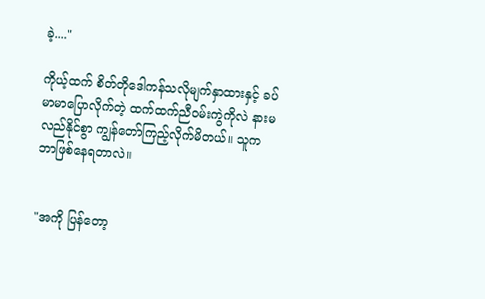ခဲ့...."

ကိုယ့်ထက် စိတ်တိုဒေါကန်သလိုမျက်နှာထားနှင့် ခပ်မာမာပြောလိုက်တဲ့ ထက်ထက်ညီဝမ်းကွဲကိုလဲ နားမလည်နိုင်စွာ ကျွန်တော်ကြည့်လိုက်မိတယ်။ သူက ဘာဖြစ်နေရတာလဲ။


"အကို ပြန်တော့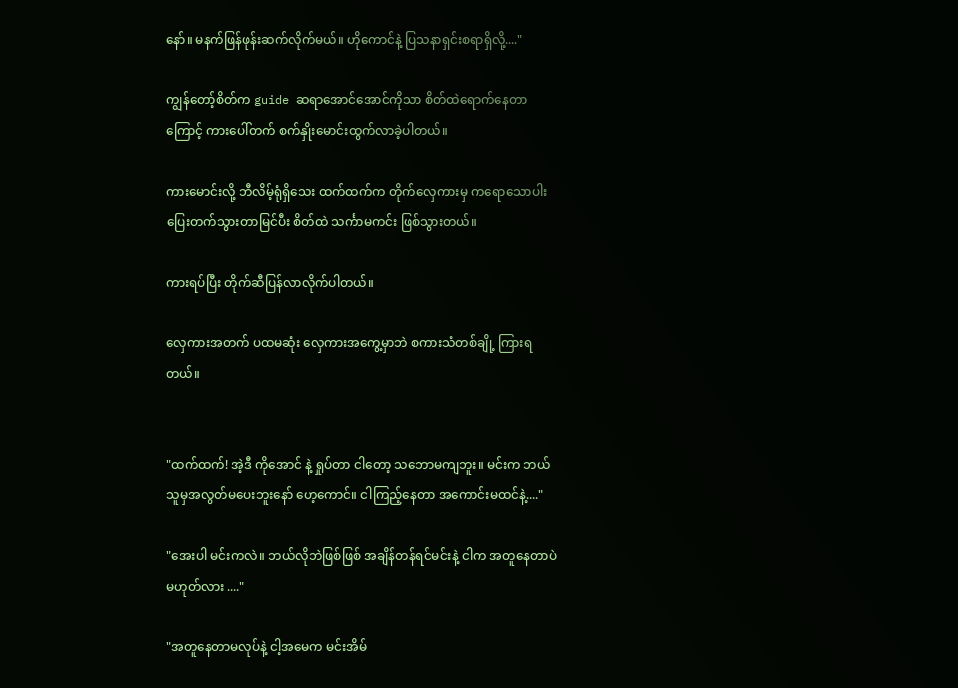နော်။ မနက်ဖြန်ဖုန်းဆက်လိုက်မယ်။ ဟိုကောင်နဲ့ ပြသနာရှင်းစရာရှိလို့...."

ကျွန်တော့်စိတ်က guide ဆရာအောင်အောင်ကိုသာ စိတ်ထဲရောက်နေတာကြောင့် ကားပေါ်တက် စက်နှိုးမောင်းထွက်လာခဲ့ပါတယ်။

ကားမောင်းလို့ ဘီလိမ့်ရုံရှိသေး ထက်ထက်က တိုက်လှေကားမှ ကရောသောပါးပြေးတက်သွားတာမြင်ပီး စိတ်ထဲ သင်္ကာမကင်း ဖြစ်သွားတယ်။

ကားရပ်ပြီး တိုက်ဆီပြန်လာလိုက်ပါတယ်။

လှေကားအတက် ပထမဆုံး လှေကားအကွေ့မှာဘဲ စကားသံတစ်ချို့ ကြားရတယ်။


"ထက်ထက်! အဲ့ဒီ ကိုအောင် နဲ့ ရှုပ်တာ ငါတော့ သဘောမကျဘူး။ မင်းက ဘယ်သူမှအလွတ်မပေးဘူးနော် ဟေ့ကောင်။ ငါကြည့်နေတာ အကောင်းမထင်နဲ့...."

"အေးပါ မင်းကလဲ။ ဘယ်လိုဘဲဖြစ်ဖြစ် အချိန်တန်ရင်မင်းနဲ့ ငါက အတူနေတာပဲ မဟုတ်လား ...."

"အတူနေတာမလုပ်နဲ့ ငါ့အမေက မင်းအိမ်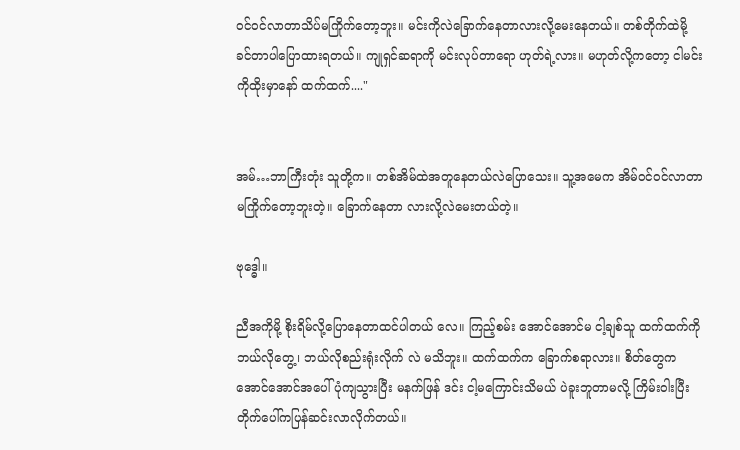ဝင်ဝင်လာတာသိပ်မကြိုက်တော့ဘူး။ မင်းကိုလဲခြောက်နေတာလားလို့မေးနေတယ်။ တစ်တိုက်ထဲမို့ ခင်တာပါပြောထားရတယ်။ ကျုရှင်ဆရာကို မင်းလုပ်တာရော ဟုတ်ရဲ့လား။ မဟုတ်လို့ကတော့ ငါမင်းကိုထိုးမှာနော် ထက်ထက်...."


အမ်…ဘာကြီးတုံး သူတို့က။ တစ်အိမ်ထဲအတူနေတယ်လဲပြောသေး။ သူ့အမေက အိမ်ဝင်ဝင်လာတာမကြိုက်တော့ဘူးတဲ့။ ခြောက်နေတာ လားလို့လဲမေးတယ်တဲ့။

ဗုဒ္ဓေါ။

ညီအကိုမို့ စိုးရိမ်လို့ပြောနေတာထင်ပါတယ် လေ။ ကြည့်စမ်း အောင်အောင်မ ငါ့ချစ်သူ ထက်ထက်ကို ဘယ်လိုတွေ့၊ ဘယ်လိုစည်းရုံးလိုက် လဲ မသိဘူး။ ထက်ထက်က ခြောက်စရာလား။ စိတ်တွေက အောင်အောင်အပေါ်ပုံကျသွားပြီး မနက်ဖြန် ဒင်း ငါ့မကြောင်းသိမယ် ပဲခူးဘူတာမလို့ ကြိမ်းဝါးပြီး တိုက်ပေါ်ကပြန်ဆင်းလာလိုက်တယ်။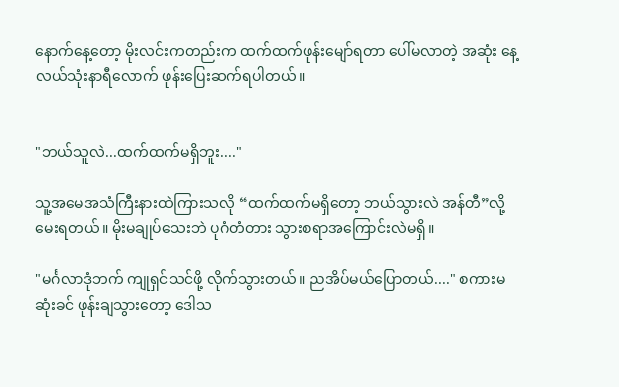နောက်နေ့တော့ မိုးလင်းကတည်းက ထက်ထက်ဖုန်းမျော်ရတာ ပေါ်မလာတဲ့ အဆုံး နေ့လယ်သုံးနာရီလောက် ဖုန်းပြေးဆက်ရပါတယ်။


"ဘယ်သူလဲ...ထက်ထက်မရှိဘူး...."

သူ့အမေအသံကြီးနားထဲကြားသလို “ထက်ထက်မရှိတော့ ဘယ်သွားလဲ အန်တီ”လို့မေးရတယ်။ မိုးမချုပ်သေးဘဲ ပုဂံတံတား သွားစရာအကြောင်းလဲမရှိ။

"မင်္ဂလာဒုံဘက် ကျုရှင်သင်ဖို့ လိုက်သွားတယ်။ ညအိပ်မယ်ပြောတယ်...." စကားမဆုံးခင် ဖုန်းချသွားတော့ ဒေါသ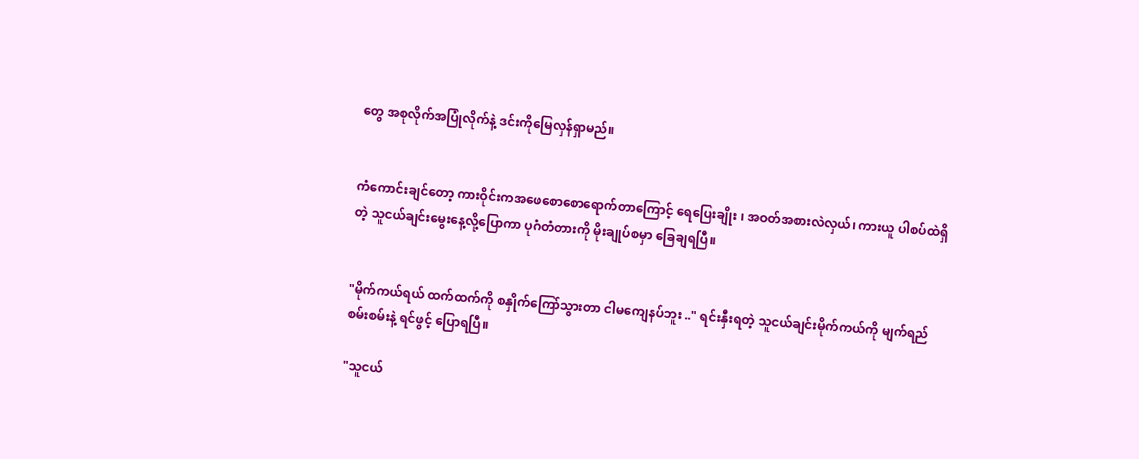တွေ အစုလိုက်အပြုံလိုက်နဲ့ ဒင်းကိုမြေလှန်ရှာမည်။


ကံကောင်းချင်တော့ ကားဝိုင်းကအဖေစောစောရောက်တာကြောင့် ရေပြေးချိုး ၊ အဝတ်အစားလဲလှယ်၊ ကားယူ ပါစပ်ထဲရှိတဲ့ သူငယ်ချင်းမွေးနေ့လို့ပြောကာ ပုဂံတံတားကို မိုးချုပ်စမှာ ခြေချရပြီ။


"မိုက်ကယ်ရယ် ထက်ထက်ကို စနှိုက်ကြော်သွားတာ ငါမကျေနပ်ဘူး .." ရင်းနှီးရတဲ့ သူငယ်ချင်းမိုက်ကယ်ကို မျက်ရည်စမ်းစမ်းနဲ့ ရင်ဖွင့် ပြောရပြီ။

"သူငယ်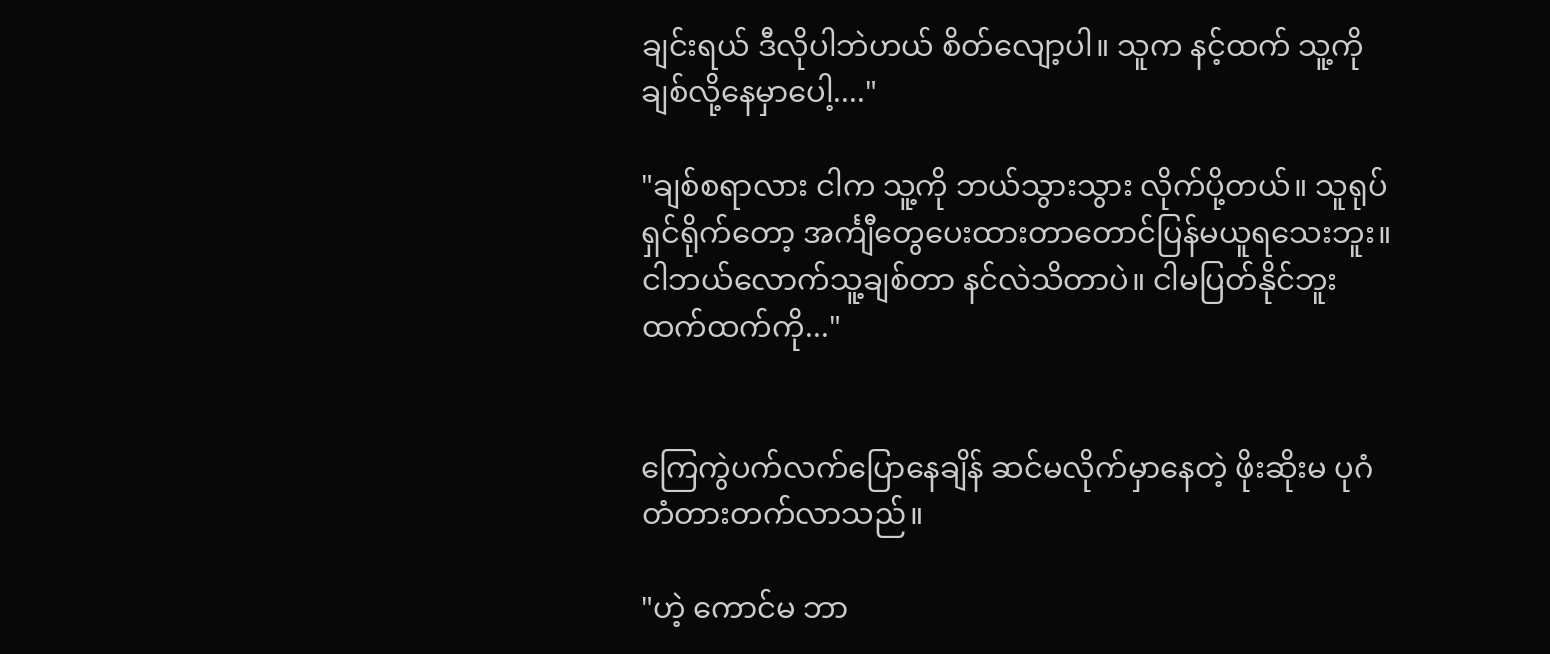ချင်းရယ် ဒီလိုပါဘဲဟယ် စိတ်လျော့ပါ။ သူက နင့်ထက် သူ့ကို ချစ်လို့နေမှာပေါ့...."

"ချစ်စရာလား ငါက သူ့ကို ဘယ်သွားသွား လိုက်ပို့တယ်။ သူရုပ်ရှင်ရိုက်တော့ အင်္ကျီတွေပေးထားတာတောင်ပြန်မယူရသေးဘူး။ ငါဘယ်လောက်သူ့ချစ်တာ နင်လဲသိတာပဲ။ ငါမပြတ်နိုင်ဘူးထက်ထက်ကို..."


ကြေကွဲပက်လက်ပြောနေချိန် ဆင်မလိုက်မှာနေတဲ့ ဖိုးဆိုးမ ပုဂံတံတားတက်လာသည်။

"ဟဲ့ ကောင်မ ဘာ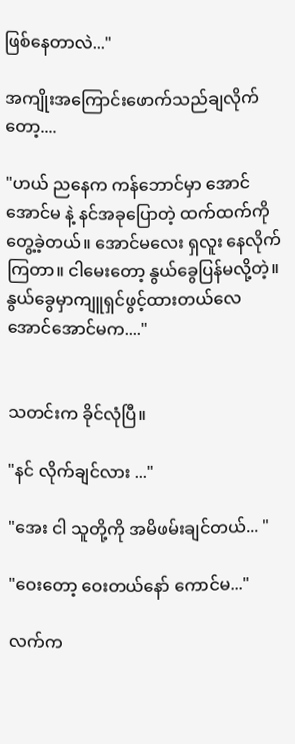ဖြစ်နေတာလဲ..."

အကျိုးအကြောင်းဖောက်သည်ချလိုက်တော့....

"ဟယ် ညနေက ကန်ဘောင်မှာ အောင်အောင်မ နဲ့ နင်အခုပြောတဲ့ ထက်ထက်ကိုတွေ့ခဲ့တယ်။ အောင်မလေး ရှလူး နေလိုက်ကြတာ။ ငါမေးတော့ နွယ်ခွေပြန်မလို့တဲ့။ နွယ်ခွေမှာကျူရှင်ဖွင့်ထားတယ်လေ အောင်အောင်မက...."


သတင်းက ခိုင်လုံပြီ။

"နင် လိုက်ချင်လား ..."

"အေး ငါ သူတို့ကို အမိဖမ်းချင်တယ်... "

"ဝေးတော့ ဝေးတယ်နော် ကောင်မ..."

လက်က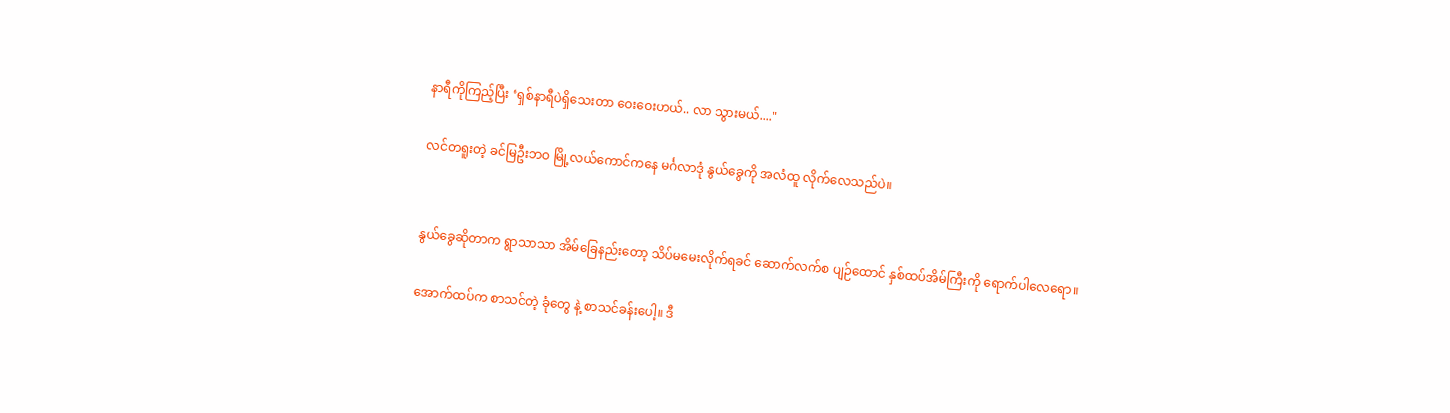နာရီကိုကြည့်ပြီး ‘ရှစ်နာရီပဲရှိသေးတာ ဝေးဝေးဟယ်.. လာ သွားမယ်...."

လင်တရူးတဲ့ ခင်မြဦးဘဝ မြို့လယ်ကောင်ကနေ မင်္ဂလာဒုံ နွယ်ခွေကို အလံထူ လိုက်လေသည်ပဲ။


နွယ်ခွေဆိုတာက ရွာသာသာ အိမ်ခြေနည်းတော့ သိပ်မမေးလိုက်ရခင် ဆောက်လက်စ ပျဉ်ထောင် နှစ်ထပ်အိမ်ကြီးကို ရောက်ပါလေရော။

အောက်ထပ်က စာသင်တဲ့ ခုံတွေ နဲ့ စာသင်ခန်းပေါ့။ ဒီ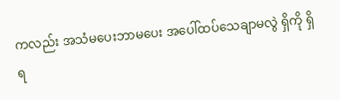ကလည်း အသံမပေးဘာမပေး အပေါ်ထပ်သေချာမလွဲ ရှိကို ရှိရ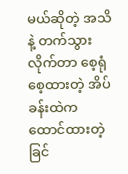မယ်ဆိုတဲ့ အသိနဲ့ တက်သွားလိုက်တာ စေ့ရုံ စေ့ထားတဲ့ အိပ်ခန်းထဲက ထောင်ထားတဲ့ ခြင်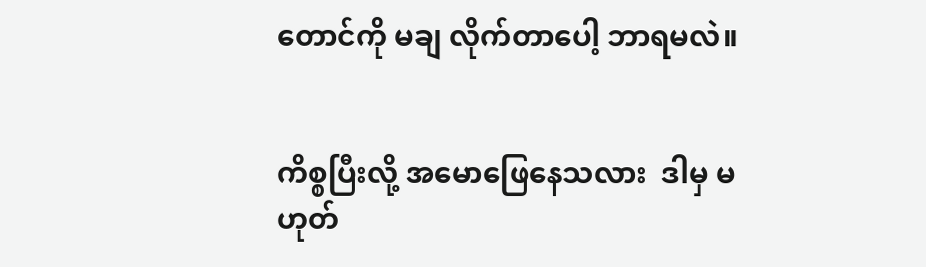တောင်ကို မချ လိုက်တာပေါ့ ဘာရမလဲ။


ကိစ္စပြီးလို့ အမောဖြေနေသလား  ဒါမှ မဟုတ်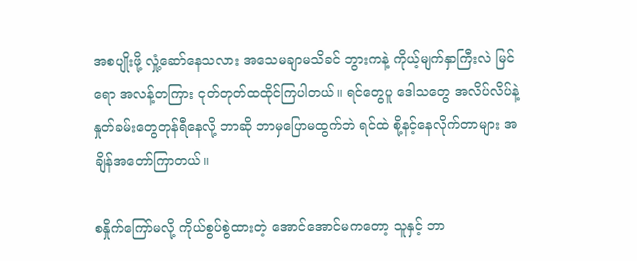အစပျိုးဖို့ လှုံ့ဆော်နေသလား အသေမချာမသိခင် ဘွားကနဲ့ ကိုယ့်မျက်နှာကြီးလဲ မြင်ရော အလန့်တကြား ငုတ်တုတ်ထထိုင်ကြပါတယ်။ ရင်တွေပူ ဒေါသတွေ အလိပ်လိပ်နဲ့ နှုတ်ခမ်းတွေတုန်ရီနေလို့ ဘာဆို ဘာမှပြောမထွက်ဘဲ ရင်ထဲ စို့နင့်နေလိုက်တာများ အချိန်အတော်ကြာတယ်။

စနှိုက်ကြော်မလို့ ကိုယ်စွပ်စွဲထားတဲ့ အောင်အောင်မကတော့ သူနှင့် ဘာ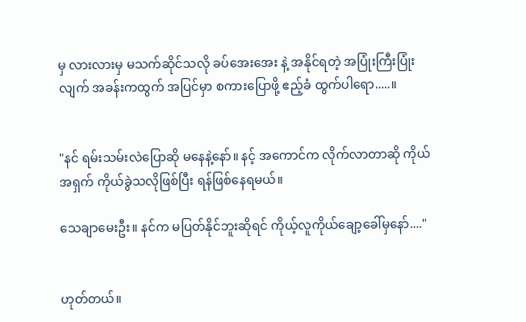မှ လားလားမှ မသက်ဆိုင်သလို ခပ်အေးအေး နဲ့ အနိုင်ရတဲ့ အပြုံးကြီးပြုံး လျက် အခန်းကထွက် အပြင်မှာ စကားပြောဖို့ ဧည့်ခံ ထွက်ပါရော.....။


"နင် ရမ်းသမ်းလဲပြောဆို မနေနဲ့နော်။ နင့် အကောင်က လိုက်လာတာဆို ကိုယ်အရှက် ကိုယ်ခွဲသလိုဖြစ်ပြီး ရန်ဖြစ်နေရမယ်။

သေချာမေးဦး။ နင်က မပြတ်နိုင်ဘူးဆိုရင် ကိုယ့်လူကိုယ်ချော့ခေါ်မှနော်...."


ဟုတ်တယ်။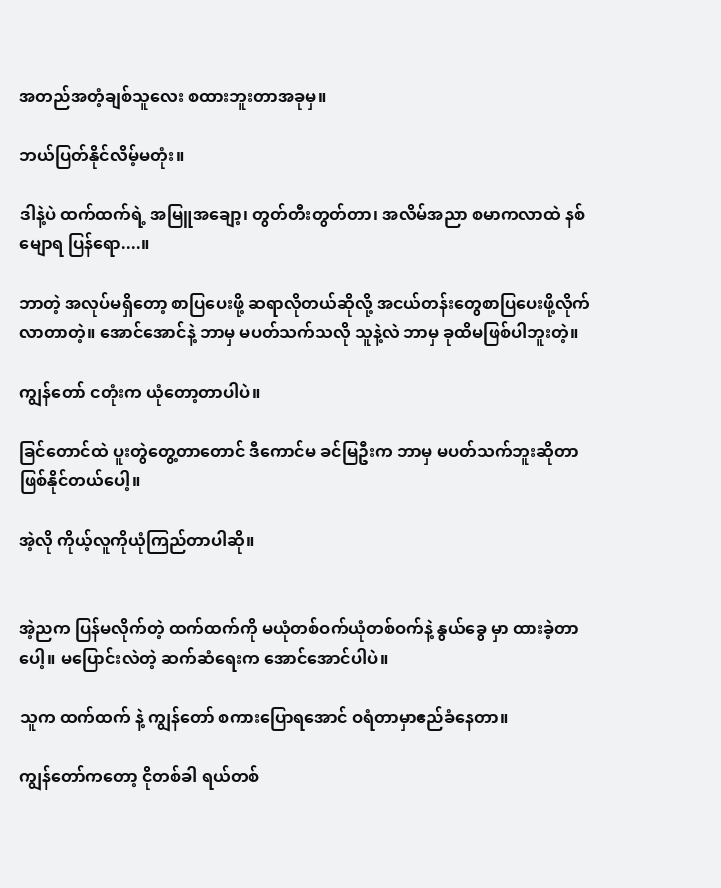အတည်အတံ့ချစ်သူလေး စထားဘူးတာအခုမှ။

ဘယ်ပြတ်နိုင်လိမ့်မတုံး။

ဒါနဲ့ပဲ ထက်ထက်ရဲ့ အမြူအချော့၊ တွတ်တီးတွတ်တာ၊ အလိမ်အညာ စမာကလာထဲ နစ်မျောရ ပြန်ရော....။

ဘာတဲ့ အလုပ်မရှိတော့ စာပြပေးဖို့ ဆရာလိုတယ်ဆိုလို့ အငယ်တန်းတွေစာပြပေးဖို့လိုက်လာတာတဲ့။ အောင်အောင်နဲ့ ဘာမှ မပတ်သက်သလို သူနဲ့လဲ ဘာမှ ခုထိမဖြစ်ပါဘူးတဲ့။

ကျွန်တော် ငတုံးက ယုံတော့တာပါပဲ။

ခြင်တောင်ထဲ ပူးတွဲတွေ့တာတောင် ဒီကောင်မ ခင်မြဦးက ဘာမှ မပတ်သက်ဘူးဆိုတာ ဖြစ်နိုင်တယ်ပေါ့။

အဲ့လို ကိုယ့်လူကိုယုံကြည်တာပါဆို။


အဲ့ညက ပြန်မလိုက်တဲ့ ထက်ထက်ကို မယုံတစ်ဝက်ယုံတစ်ဝက်နဲ့ နွယ်ခွေ မှာ ထားခဲ့တာပေါ့။ မပြောင်းလဲတဲ့ ဆက်ဆံရေးက အောင်အောင်ပါပဲ။

သူက ထက်ထက် နဲ့ ကျွန်တော် စကားပြောရအောင် ဝရံတာမှာဧည်ခံနေတာ။

ကျွန်တော်ကတော့ ငိုတစ်ခါ ရယ်တစ်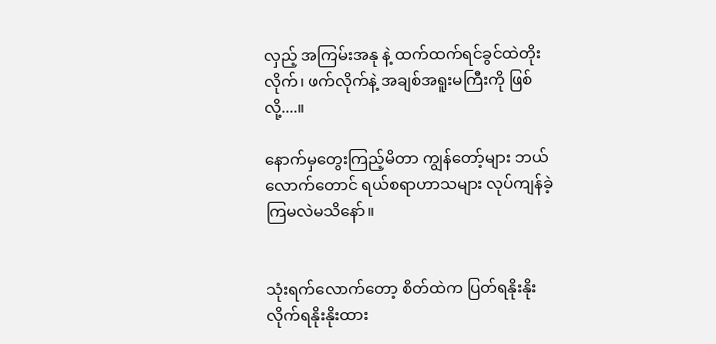လှည့် အကြမ်းအနု နဲ့ ထက်ထက်ရင်ခွင်ထဲတိုးလိုက်၊ ဖက်လိုက်နဲ့ အချစ်အရူးမကြီးကို ဖြစ်လို့....။

နောက်မှတွေးကြည့်မိတာ ကျွန်တော့်များ ဘယ်လောက်တောင် ရယ်စရာဟာသများ လုပ်ကျန်ခဲ့ကြမလဲမသိနော်။


သုံးရက်လောက်တော့ စိတ်ထဲက ပြတ်ရနိုးနိုး လိုက်ရနိုးနိုးထား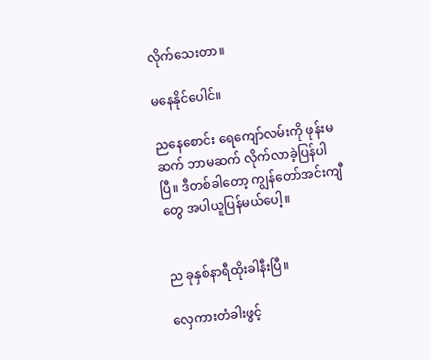လိုက်သေးတာ။

မနေနိုင်ပေါင်။

ညနေစောင်း ရေကျော်လမ်းကို ဖုန်းမဆက် ဘာမဆက် လိုက်လာခဲ့ပြန်ပါပြီ။ ဒီတစ်ခါတော့ ကျွန်တော်အင်းကျီတွေ အပါယူပြန်မယ်ပေါ့။


ည ခုနှစ်နာရီထိုးခါနီးပြီ။

လှေကားတံခါးဖွင့်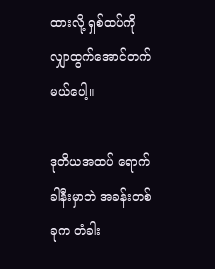ထားလို့ ရှစ်ထပ်ကို လျှာထွက်အောင်တက်မယ်ပေါ့။

ဒုတိယအထပ် ရောက်ခါနီးမှာဘဲ အခန်းတစ်ခုက တံခါး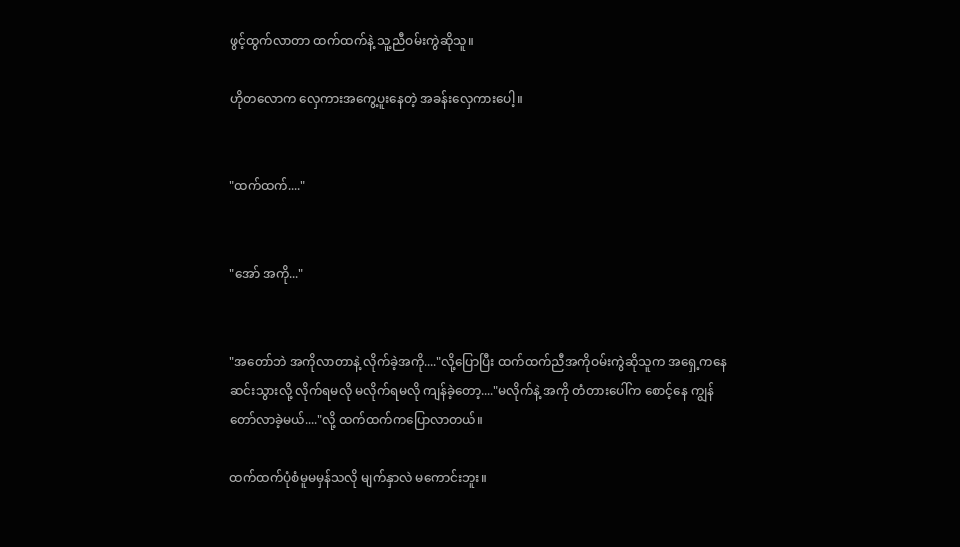ဖွင့်ထွက်လာတာ ထက်ထက်နဲ့ သူ့ညီဝမ်းကွဲဆိုသူ။

ဟိုတလောက လှေကားအကွေ့ပူးနေတဲ့ အခန်းလှေကားပေါ့။


"ထက်ထက်...."


"အော် အကို..."


"အတော်ဘဲ အကိုလာတာနဲ့ လိုက်ခဲ့အကို...."လို့ပြောပြီး ထက်ထက်ညီအကိုဝမ်းကွဲဆိုသူက အရှေ့ကနေဆင်းသွားလို့ လိုက်ရမလို မလိုက်ရမလို ကျန်ခဲ့တော့...."မလိုက်နဲ့ အကို တံတားပေါ်က စောင့်နေ ကျွန်တော်လာခဲ့မယ်...."လို့ ထက်ထက်ကပြောလာတယ်။

ထက်ထက်ပုံစံမူမမှန်သလို မျက်နှာလဲ မကောင်းဘူး။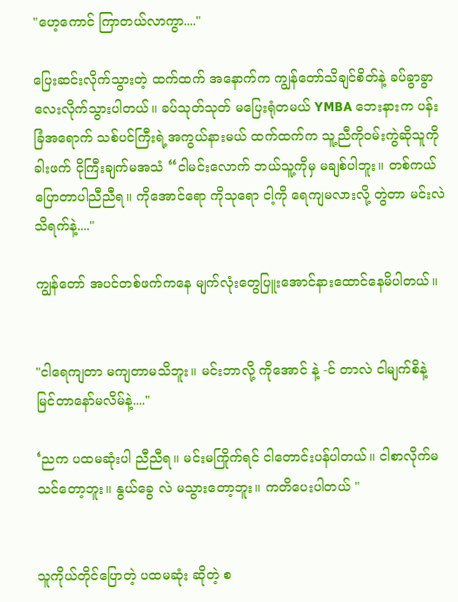"ဟေ့ကောင် ကြာတယ်လာကွာ...."

ပြေးဆင်းလိုက်သွားတဲ့ ထက်ထက် အနောက်က ကျွန်တော်သိချင်စိတ်နဲ့ ခပ်ခွာခွာလေးလိုက်သွားပါတယ်။ ခပ်သုတ်သုတ် မပြေးရုံတမယ် YMBA ဘေးနားက ပန်းခြံအရောက် သစ်ပင်ကြီးရဲ့အကွယ်နားမယ် ထက်ထက်က သူ့ညီကိုဝမ်းကွဲဆိုသူကို ခါးဖက် ငိုကြီးချက်မအသံ “ငါမင်းလောက် ဘယ်သူ့ကိုမှ မချစ်ပါဘူး။ တစ်ကယ်ပြောတာပါညီညီရ။ ကိုအောင်ရော ကိုသုရော ငါ့ကို ရေကျမလားလို့ တွဲတာ မင်းလဲသိရက်နဲ့...."

ကျွန်တော် အပင်တစ်ဖက်ကနေ မျက်လုံးတွေပြူးအောင်နားထောင်နေမိပါတယ်။


"ငါရေကျတာ မကျတာမသိဘူး။ မင်းဘာလို့ ကိုအောင် နဲ့ -င် တာလဲ ငါမျက်စိနဲ့ မြင်တာနော်မလိမ်နဲ့...."

‘ညက ပထမဆုံးပါ ညီညီရ။ မင်းမကြိုက်ရင် ငါတောင်းပန်ပါတယ်။ ငါစာလိုက်မသင်တော့ဘူး။ နွယ်ခွေ လဲ မသွားတော့ဘူး။ ကတိပေးပါတယ် "


သူကိုယ်တိုင်ပြောတဲ့ ပထမဆုံး ဆိုတဲ့ စ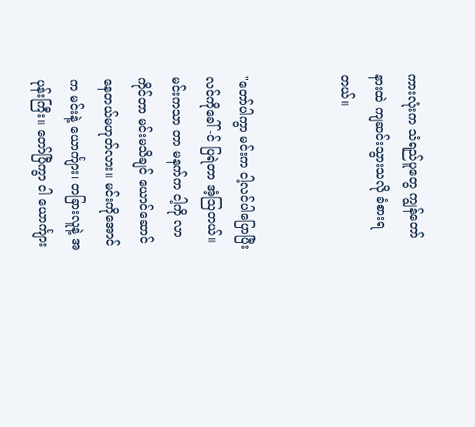ကားလုံးက သံရည်ပူတွေ ကျွန်တော်နားထဲ ကျဆင်းသွားသလို ခံစားရတယ်။


"တော်ပါကွာ မင်းက ငါ့လင်ပါပြောပြီး လင်ကိုခေါ် -င် ပြရဲတာ အံ့ဩတယ်။ မင်းကသာ တာ မနက်က ငါ့ကို လာကိုင်တာ မင်းမသိချင် ယောင်ဆောင်နေတယ်မဟုတ်လား။ မင်းကိုအောင်က မင်းနဲ့ ယောင်္ကျား၊ တခြားလူနဲ့ အပုန်းကြီး။ တော်ပြီကွာ ငါ ယောင်္ကျား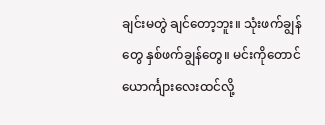ချင်းမတွဲ ချင်တော့ဘူး။ သုံးဖက်ချွန်တွေ နှစ်ဖက်ချွန်တွေ။ မင်းကိုတောင် ယောင်္ကျားလေးထင်လို့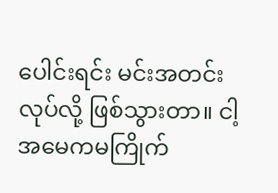ပေါင်းရင်း မင်းအတင်းလုပ်လို့ ဖြစ်သွားတာ။ ငါ့အမေကမကြိုက်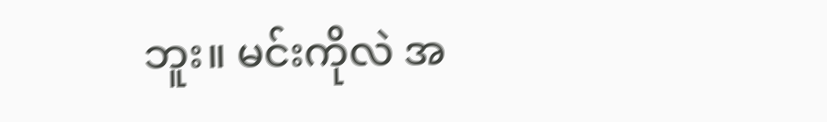ဘူး။ မင်းကိုလဲ အ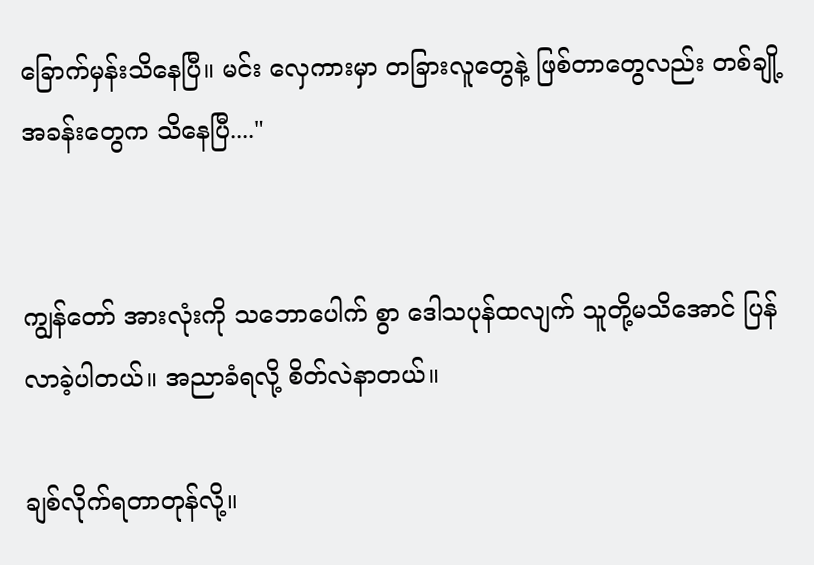ခြောက်မှန်းသိနေပြီ။ မင်း လှေကားမှာ တခြားလူတွေနဲ့ ဖြစ်တာတွေလည်း တစ်ချို့ အခန်းတွေက သိနေပြီ...."


ကျွန်တော် အားလုံးကို သဘောပေါက် စွာ ဒေါသပုန်ထလျက် သူတို့မသိအောင် ပြန်လာခဲ့ပါတယ်။ အညာခံရလို့ စိတ်လဲနာတယ်။

ချစ်လိုက်ရတာတုန်လို့။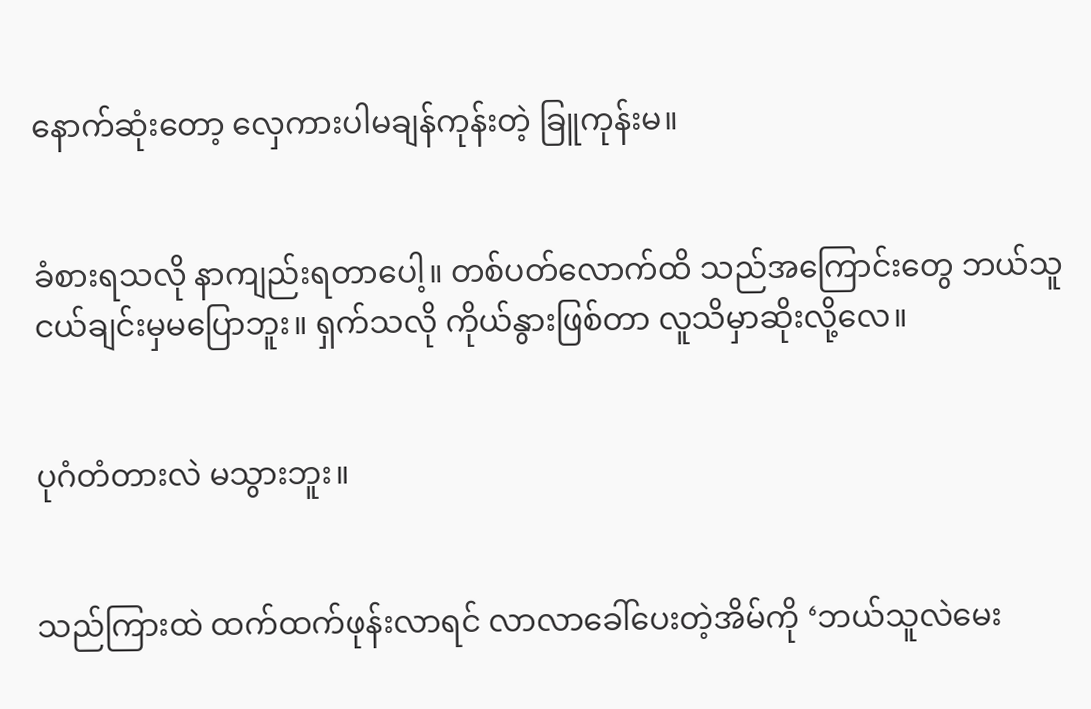နောက်ဆုံးတော့ လှေကားပါမချန်ကုန်းတဲ့ ခြူကုန်းမ။


ခံစားရသလို နာကျည်းရတာပေါ့။ တစ်ပတ်လောက်ထိ သည်အကြောင်းတွေ ဘယ်သူငယ်ချင်းမှမပြောဘူး။ ရှက်သလို ကိုယ်နွားဖြစ်တာ လူသိမှာဆိုးလို့လေ။


ပုဂံတံတားလဲ မသွားဘူး။


သည်ကြားထဲ ထက်ထက်ဖုန်းလာရင် လာလာခေါ်ပေးတဲ့အိမ်ကို ‘ဘယ်သူလဲမေး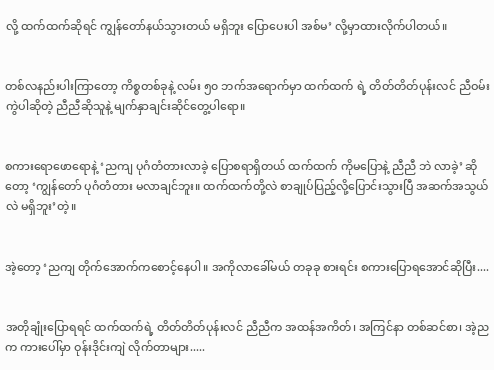လို့ ထက်ထက်ဆိုရင် ကျွန်တော်နယ်သွားတယ် မရှိဘူး ပြောပေးပါ အစ်မ’ လို့မှာထားလိုက်ပါတယ်။


တစ်လနည်းပါးကြာတော့ ကိစ္စတစ်ခုနဲ့ လမ်း ၅၀ ဘက်အရောက်မှာ ထက်ထက် ရဲ့ တိတ်တိတ်ပုန်းလင် ညီဝမ်းကွဲပါဆိုတဲ့ ညီညီဆိုသူနဲ့ မျက်နှာချင်းဆိုင်တွေ့ပါရော။


စကားရောဖောရောနဲ့ ‘ညကျ ပုဂံတံတားလာခဲ့ ပြောစရာရှိတယ် ထက်ထက် ကိုမပြောနဲ့ ညီညီ ဘဲ လာခဲ့’ ဆိုတော့ ‘ကျွန်တော် ပုဂံတံတား မလာချင်ဘူး။ ထက်ထက်တို့လဲ စာချုပ်ပြည့်လို့ပြောင်းသွားပြီ အဆက်အသွယ်လဲ မရှိဘူး’တဲ့။


အဲ့တော့ ‘ညကျ တိုက်အောက်ကစောင့်နေပါ။ အကိုလာခေါ်မယ် တခုခု စားရင်း စကားပြောရအောင်ဆိုပြီး....


အတိုချုံးပြောရရင် ထက်ထက်ရဲ့ တိတ်တိတ်ပုန်းလင် ညီညီက အထန်အကိတ်၊ အကြင်နာ တစ်ဆင်စာ၊ အဲ့ညက ကားပေါ်မှာ ဝုန်းဒိုင်းကျဲ လိုက်တာများ.....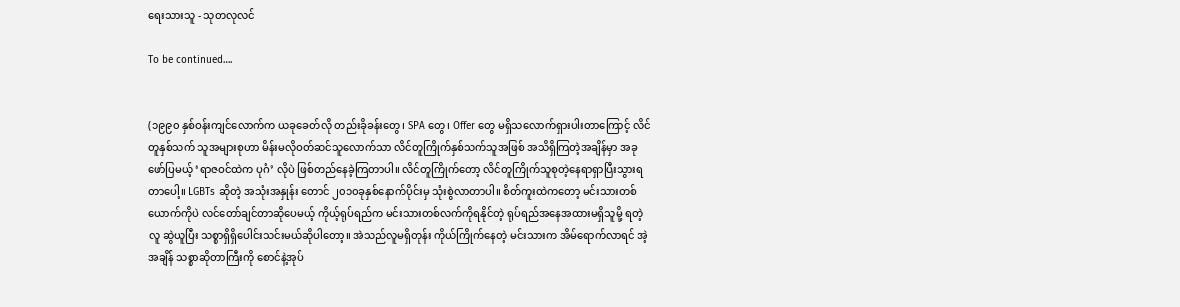ရေးသားသူ - သုတလုလင်

To be continued….


(၁၉၉၀ နှစ်ဝန်းကျင်လောက်က ယခုခေတ်လို တည်းခိုခန်းတွေ၊ SPA တွေ၊ Offer တွေ မရှိသလောက်ရှားပါးတာကြောင့် လိင်တူနှစ်သက် သူအများစုဟာ မိန်းမလိုဝတ်ဆင်သူလောက်သာ လိင်တူကြိုက်နှစ်သက်သူအဖြစ် အသိရှိကြတဲ့အချိန်မှာ အခုဖော်ပြမယ့် ‘ရာဇဝင်ထဲက ပုဂံ’ လိုပဲ ဖြစ်တည်နေခဲ့ကြတာပါ။ လိင်တူကြိုက်တော့ လိင်တူကြိုက်သူစုတဲ့နေရာရှာပြီးသွားရတာပေါ့။ LGBTs ဆိုတဲ့ အသုံးအနှုန်း တောင် ၂၀၁၀ခုနှစ်နောက်ပိုင်းမှ သုံးစွဲလာတာပါ။ စိတ်ကူးထဲကတော့ မင်းသားတစ်ယောက်ကိုပဲ လင်တော်ချင်တာဆိုပေမယ့် ကိုယ့်ရုပ်ရည်က မင်းသားတစ်လက်ကိုရနိုင်တဲ့ ရုပ်ရည်အနေအထားမရှိသူမို့ ရတဲ့လူ ဆွဲယူပြီး သစ္စာရှိရှိပေါင်းသင်းမယ်ဆိုပါတော့။ အဲသည်လူမရှိတုန်း ကိုယ်ကြိုက်နေတဲ့ မင်းသားက အိမ်ရောက်လာရင် အဲ့အချိန် သစ္စာဆိုတာကြီးကို စောင်နဲ့အုပ်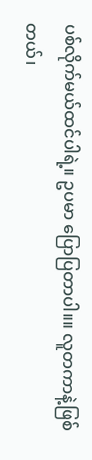ပစ်လိုက်မယ်ထင်ပါရဲ့။ ဥပမာ ပြောပြတာပါ။။ လူတကာနဲ့ဖြစ်တယ်၊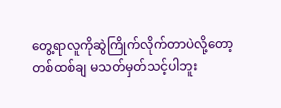တွေ့ရာလူကိုဆွဲကြိုက်လိုက်တာပဲလို့တော့ တစ်ထစ်ချ မသတ်မှတ်သင့်ပါဘူး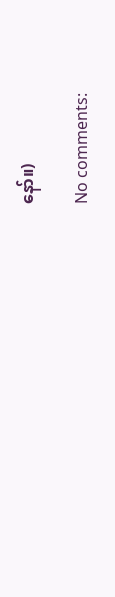နော်။)

No comments: